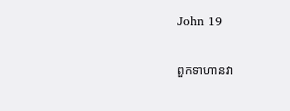John 19

ពួកទាហានវា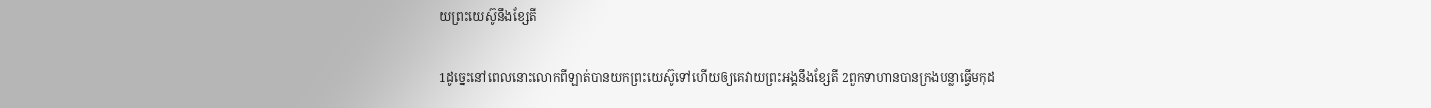យព្រះយេស៊ូនឹងខ្សែតី

1ដូច្នេះនៅពេលនោះលោកពីឡាត់បានយកព្រះយេស៊ូទៅហើយឲ្យគេវាយព្រះអង្គនឹងខ្សែតី 2ពួកទាហានបានក្រងបន្លាធ្វើមកុដ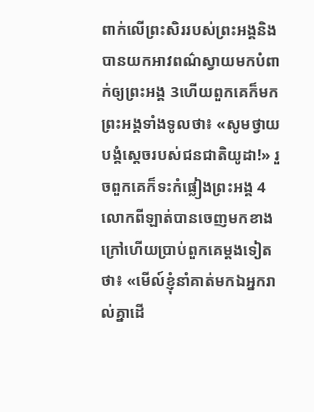ពាក់លើព្រះសិររបស់ព្រះអង្គនិងបានយកអាវពណ៌ស្វាយមកបំពាក់ឲ្យព្រះអង្គ 3ហើយពួកគេក៏មកព្រះអង្គទាំងទូលថា៖ «សូមថ្វាយបង្គំស្ដេចរបស់ជនជាតិយូដា!» រួចពួកគេក៏ទះកំផ្លៀងព្រះអង្គ 4លោកពីឡាត់បានចេញមកខាងក្រៅហើយប្រាប់ពួកគេម្ដងទៀតថា៖ «មើល៍ខ្ញុំនាំគាត់មកឯអ្នករាល់គ្នាដើ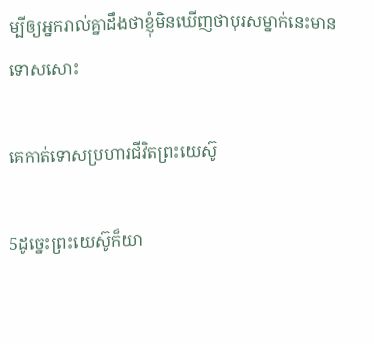ម្បីឲ្យអ្នករាល់គ្នាដឹងថាខ្ញុំមិនឃើញថាបុរសម្នាក់នេះមានទោសសោះ

គេកាត់ទោសប្រហារជីវិតព្រះយេស៊ូ

5ដូច្នេះព្រះយេស៊ូក៏យា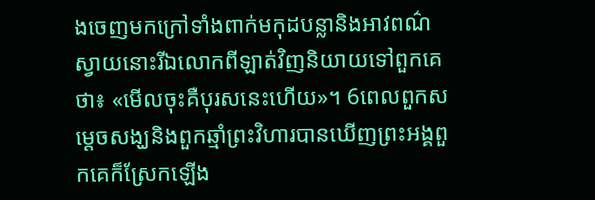ងចេញមកក្រៅទាំងពាក់មកុដបន្លានិងអាវពណ៌ស្វាយនោះរីឯលោកពីឡាត់វិញនិយាយទៅពួកគេថា៖ «មើលចុះគឺបុរសនេះហើយ»។ 6ពេលពួកសម្ដេចសង្ឃនិងពួកឆ្មាំព្រះវិហារបានឃើញព្រះអង្គពួកគេក៏ស្រែកឡើង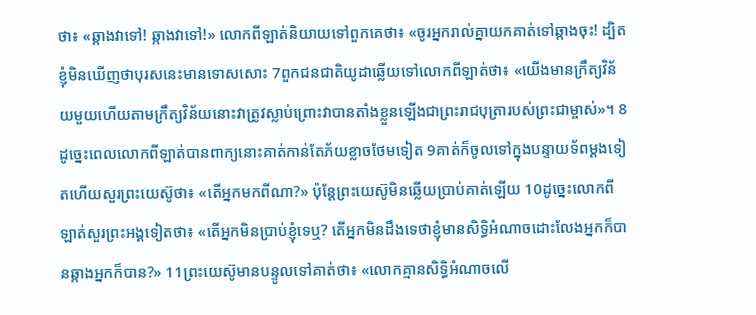ថា៖ «ឆ្កាងវាទៅ! ឆ្កាងវាទៅ!» លោកពីឡាត់និយាយទៅពួកគេថា៖ «ចូរអ្នករាល់គ្នាយកគាត់ទៅឆ្កាងចុះ! ដ្បិតខ្ញុំមិនឃើញថាបុរសនេះមានទោសសោះ 7ពួកជនជាតិយូដាឆ្លើយទៅលោកពីឡាត់ថា៖ «យើងមានក្រឹត្យវិន័យមួយហើយតាមក្រឹត្យវិន័យនោះវាត្រូវស្លាប់ព្រោះវាបានតាំងខ្លួនឡើងជាព្រះរាជបុត្រារបស់ព្រះជាម្ចាស់»។ 8ដូច្នេះពេលលោកពីឡាត់បានពាក្យនោះគាត់កាន់តែភ័យខ្លាចថែមទៀត 9គាត់ក៏ចូលទៅក្នុងបន្ទាយទ័ពម្ដងទៀតហើយសួរព្រះយេស៊ូថា៖ «តើអ្នកមកពីណា?» ប៉ុន្តែព្រះយេស៊ូមិនឆ្លើយប្រាប់គាត់ឡើយ 10ដូច្នេះលោកពីឡាត់សួរព្រះអង្គទៀតថា៖ «តើអ្នកមិនប្រាប់ខ្ញុំទេឬ? តើអ្នកមិនដឹងទេថាខ្ញុំមានសិទ្ធិអំណាចដោះលែងអ្នកក៏បានឆ្កាងអ្នកក៏បាន?» 11ព្រះយេស៊ូមានបន្ទូលទៅគាត់ថា៖ «លោកគ្មានសិទ្ធិអំណាចលើ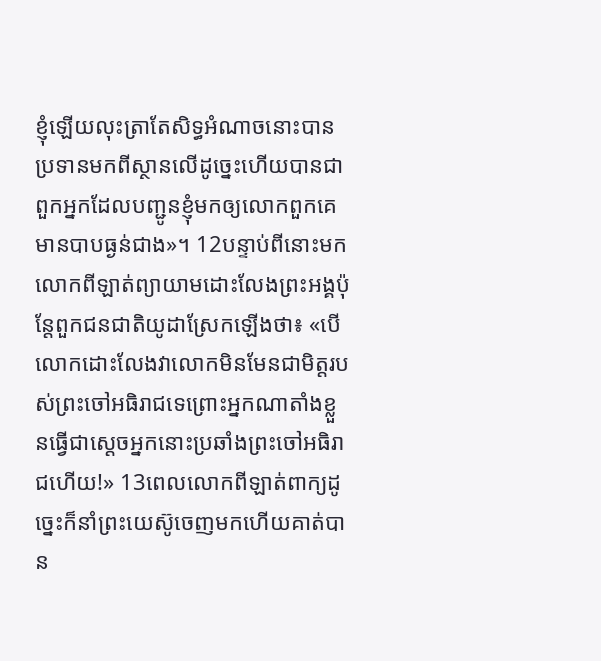ខ្ញុំឡើយលុះត្រាតែសិទ្ធអំណាចនោះបានប្រទានមកពីស្ថានលើដូច្នេះហើយបានជាពួកអ្នកដែលបញ្ជូនខ្ញុំមកឲ្យលោកពួកគេមានបាបធ្ងន់ជាង»។ 12បន្ទាប់ពីនោះមកលោកពីឡាត់ព្យាយាមដោះលែងព្រះអង្គប៉ុន្តែពួកជនជាតិយូដាស្រែកឡើងថា៖ «បើលោកដោះលែងវាលោកមិនមែនជាមិត្តរបស់ព្រះចៅអធិរាជទេព្រោះអ្នកណាតាំងខ្លួនធ្វើជាស្ដេចអ្នកនោះប្រឆាំងព្រះចៅអធិរាជហើយ!» 13ពេលលោកពីឡាត់ពាក្យដូច្នេះក៏នាំព្រះយេស៊ូចេញមកហើយគាត់បាន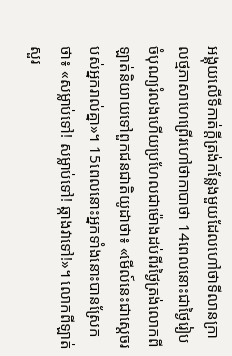អង្គុយលើទីកាត់ក្ដីត្រង់កន្លែងមួយដែលហៅថាទីលានក្រាលថ្មភាសាហេព្រើរហៅថាកាបាថា 14ពេលនោះជាថ្ងៃរៀបចំបុណ្យរំលងហើយប្រហែលជាម៉ោងដប់ពីរថ្ងៃត្រង់លោកពីឡាត់និយាយទៅពួកជនជាតិយូដាថា៖ «មើល៍នេះជាស្ដេចរបស់អ្នករាល់គ្នា»។ 15ពេលនោះអ្នកទាំងនោះបានស្រែកថា៖ «សម្លាប់ទៅ! សម្លាប់ទៅ! ឆ្កាងវាទៅ!»។ លោកពីឡាត់សួរ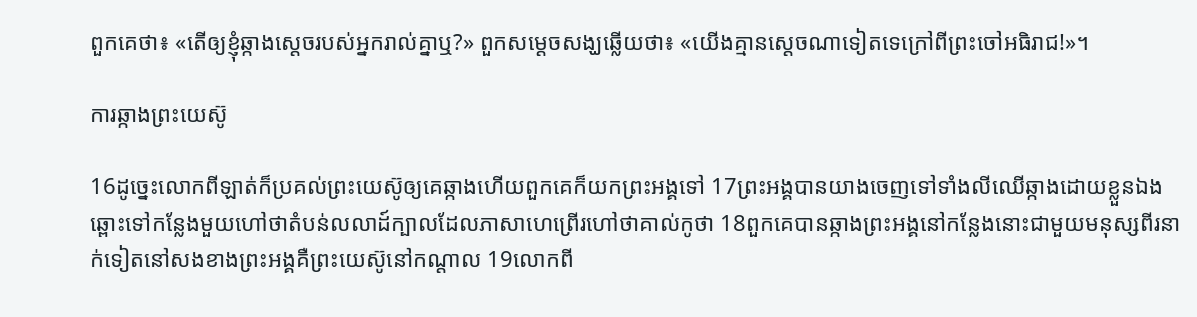ពួកគេថា៖ «តើឲ្យខ្ញុំឆ្កាងស្ដេចរបស់អ្នករាល់គ្នាឬ?» ពួកសម្ដេចសង្ឃឆ្លើយថា៖ «យើងគ្មានស្ដេចណាទៀតទេក្រៅពីព្រះចៅអធិរាជ!»។

ការឆ្កាងព្រះយេស៊ូ

16ដូច្នេះលោកពីឡាត់ក៏ប្រគល់ព្រះយេស៊ូឲ្យគេឆ្កាងហើយពួកគេក៏យកព្រះអង្គទៅ 17ព្រះអង្គបានយាងចេញទៅទាំងលីឈើឆ្កាងដោយខ្លួនឯងឆ្ពោះទៅកន្លែងមួយហៅថាតំបន់លលាដ៍ក្បាលដែលភាសាហេព្រើរហៅថាគាល់កូថា 18ពួកគេបានឆ្កាងព្រះអង្គនៅកន្លែងនោះជាមួយមនុស្សពីរនាក់ទៀតនៅសងខាងព្រះអង្គគឺព្រះយេស៊ូនៅកណ្ដាល 19លោកពី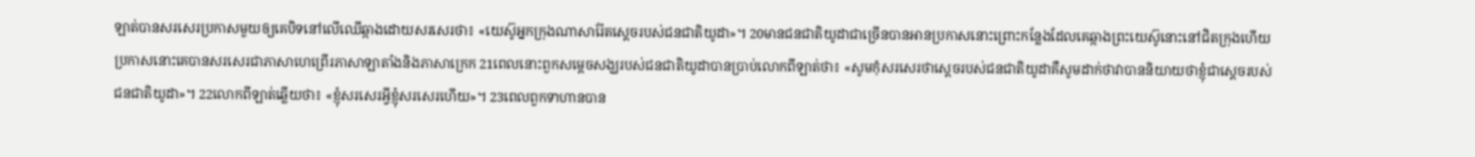ឡាត់បានសរសេរប្រកាសមួយឲ្យគេបិទនៅលើឈើឆ្កាងដោយសរសេរថា៖ «យេស៊ូអ្នកក្រុងណាសារ៉ែតស្ដេចរបស់ជនជាតិយូដា»។ 20មានជនជាតិយូដាជាច្រើនបានអានប្រកាសនោះព្រោះកន្លែងដែលគេឆ្កាងព្រះយេស៊ូនោះនៅជិតក្រុងហើយប្រកាសនោះគេបានសរសេរជាភាសាហេព្រើរភាសាឡាតាំងនិងភាសាក្រេក 21ពេលនោះពួកសម្ដេចសង្ឃរបស់ជនជាតិយូដាបានប្រាប់លោកពីឡាត់ថា៖ «សូមកុំសរសេរថាស្ដេចរបស់ជនជាតិយូដាគឺសូមដាក់ថាវាបាននិយាយថាខ្ញុំជាស្ដេចរបស់ជនជាតិយូដា»។ 22លោកពីឡាត់ឆ្លើយថា៖ «ខ្ញុំសរសេរអ្វីខ្ញុំសរសេរហើយ»។ 23ពេលពួកទាហានបាន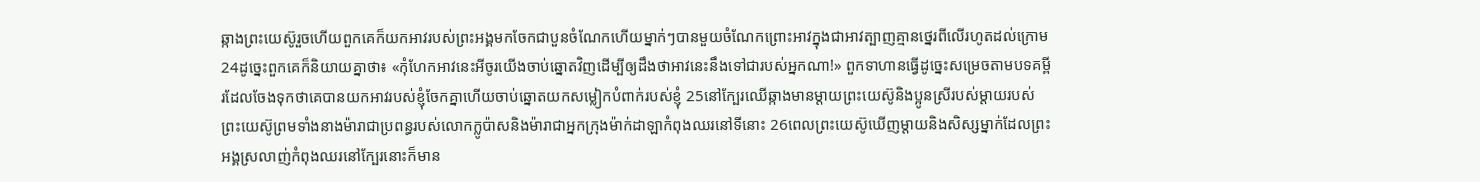ឆ្កាងព្រះយេស៊ូរួចហើយពួកគេក៏យកអាវរបស់ព្រះអង្គមកចែកជាបួនចំណែកហើយម្នាក់ៗបានមួយចំណែកព្រោះអាវក្នុងជាអាវត្បាញគ្មានថ្នេរពីលើរហូតដល់ក្រោម 24ដូច្នេះពួកគេក៏និយាយគ្នាថា៖ «កុំហែកអាវនេះអីចូរយើងចាប់ឆ្នោតវិញដើម្បីឲ្យដឹងថាអាវនេះនឹងទៅជារបស់អ្នកណា!» ពួកទាហានធ្វើដូច្នេះសម្រេចតាមបទគម្ពីរដែលចែងទុកថាគេបានយកអាវរបស់ខ្ញុំចែកគ្នាហើយចាប់ឆ្នោតយកសម្លៀកបំពាក់របស់ខ្ញុំ 25នៅក្បែរឈើឆ្កាងមានម្ដាយព្រះយេស៊ូនិងប្អូនស្រីរបស់ម្ដាយរបស់ព្រះយេស៊ូព្រមទាំងនាងម៉ារាជាប្រពន្ធរបស់លោកក្លូប៉ាសនិងម៉ារាជាអ្នកក្រុងម៉ាក់ដាឡាកំពុងឈរនៅទីនោះ 26ពេលព្រះយេស៊ូឃើញម្ដាយនិងសិស្សម្នាក់ដែលព្រះអង្គស្រលាញ់កំពុងឈរនៅក្បែរនោះក៏មាន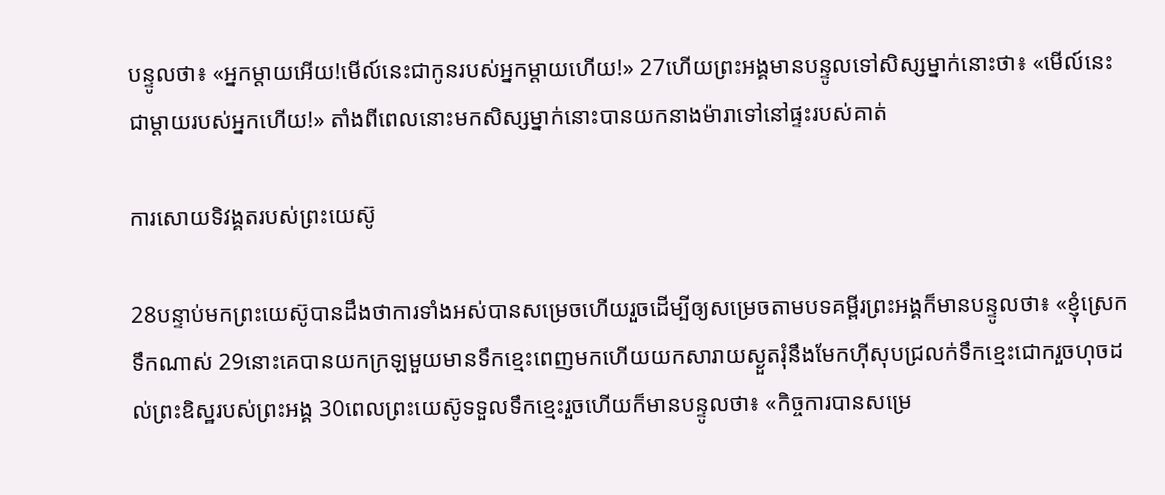បន្ទូលថា៖ «អ្នកម្ដាយអើយ!មើល៍នេះជាកូនរបស់អ្នកម្ដាយហើយ!» 27ហើយព្រះអង្គមានបន្ទូលទៅសិស្សម្នាក់នោះថា៖ «មើល៍នេះជាម្ដាយរបស់អ្នកហើយ!» តាំងពីពេលនោះមកសិស្សម្នាក់នោះបានយកនាងម៉ារាទៅនៅផ្ទះរបស់គាត់

ការសោយទិវង្គតរបស់ព្រះយេស៊ូ

28បន្ទាប់មកព្រះយេស៊ូបានដឹងថាការទាំងអស់បានសម្រេចហើយរួចដើម្បីឲ្យសម្រេចតាមបទគម្ពីរព្រះអង្គក៏មានបន្ទូលថា៖ «ខ្ញុំស្រេកទឹកណាស់ 29នោះគេបានយកក្រឡមួយមានទឹកខ្មេះពេញមកហើយយកសារាយស្ងួតរុំនឹងមែកហ៊ីសុបជ្រលក់ទឹកខ្មេះជោករួចហុចដល់ព្រះឧិស្ឋរបស់ព្រះអង្គ 30ពេលព្រះយេស៊ូទទួលទឹកខ្មេះរួចហើយក៏មានបន្ទូលថា៖ «កិច្ចការបានសម្រេ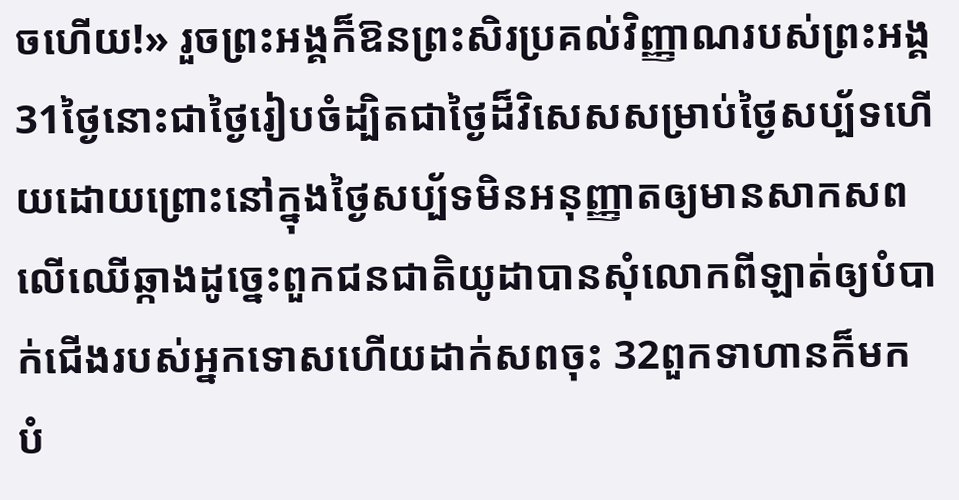ចហើយ!» រួចព្រះអង្គក៏ឱនព្រះសិរប្រគល់វិញ្ញាណរបស់ព្រះអង្គ 31ថ្ងៃនោះជាថ្ងៃរៀបចំដ្បិតជាថ្ងៃដ៏វិសេសសម្រាប់ថ្ងៃសប្ប័ទហើយដោយព្រោះនៅក្នុងថ្ងៃសប្ប័ទមិនអនុញ្ញាតឲ្យមានសាកសពលើឈើឆ្កាងដូច្នេះពួកជនជាតិយូដាបានសុំលោកពីឡាត់ឲ្យបំបាក់ជើងរបស់អ្នកទោសហើយដាក់សពចុះ 32ពួកទាហានក៏មកបំ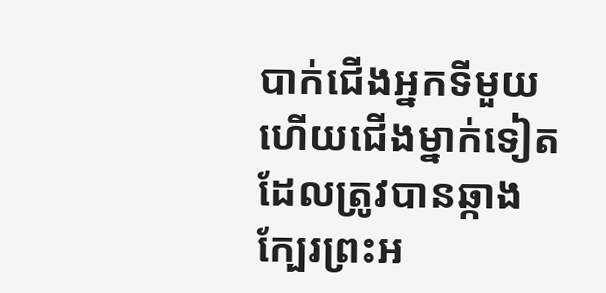បាក់ជើងអ្នកទីមួយហើយជើងម្នាក់ទៀតដែលត្រូវបានឆ្កាងក្បែរព្រះអ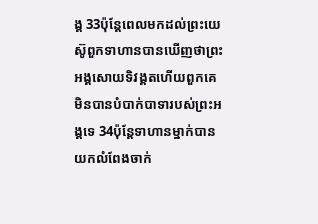ង្គ 33ប៉ុន្តែពេលមកដល់ព្រះយេស៊ូពួកទាហានបានឃើញថាព្រះអង្គសោយទិវង្គតហើយពួកគេមិនបានបំបាក់បាទារបស់ព្រះអង្គទេ 34ប៉ុន្តែទាហានម្នាក់បានយកលំពែងចាក់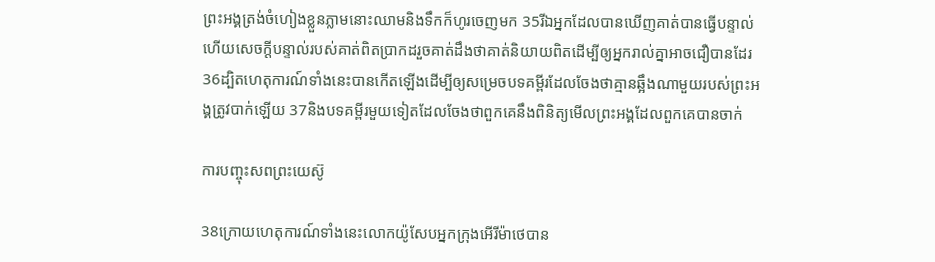ព្រះអង្គត្រង់ចំហៀងខ្លួនភ្លាមនោះឈាមនិងទឹកក៏ហូរចេញមក 35រីឯអ្នកដែលបានឃើញគាត់បានធ្វើបន្ទាល់ហើយសេចក្ដីបន្ទាល់របស់គាត់ពិតប្រាកដរួចគាត់ដឹងថាគាត់និយាយពិតដើម្បីឲ្យអ្នករាល់គ្នាអាចជឿបានដែរ 36ដ្បិតហេតុការណ៍ទាំងនេះបានកើតឡើងដើម្បីឲ្យសម្រេចបទគម្ពីរដែលចែងថាគ្មានឆ្អឹងណាមួយរបស់ព្រះអង្គត្រូវបាក់ឡើយ 37និងបទគម្ពីរមួយទៀតដែលចែងថាពួកគេនឹងពិនិត្យមើលព្រះអង្គដែលពួកគេបានចាក់

ការបញ្ចុះសពព្រះយេស៊ូ

38ក្រោយហេតុការណ៍ទាំងនេះលោកយ៉ូសែបអ្នកក្រុងអើរីម៉ាថេបាន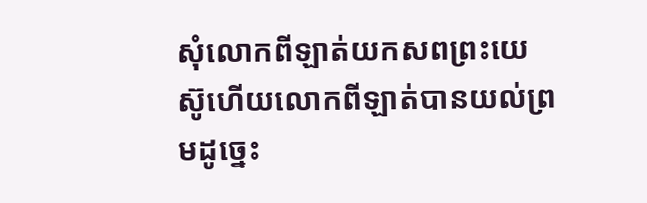សុំលោកពីឡាត់យកសពព្រះយេស៊ូហើយលោកពីឡាត់បានយល់ព្រមដូច្នេះ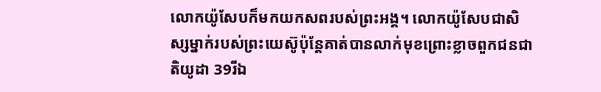លោកយ៉ូសែបក៏មកយកសពរបស់ព្រះអង្គ។ លោកយ៉ូសែបជាសិស្សម្នាក់របស់ព្រះយេស៊ូប៉ុន្តែគាត់បានលាក់មុខព្រោះខ្លាចពួកជនជាតិយូដា 39រីឯ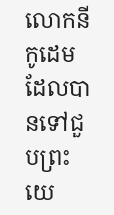លោកនីកូដេមដែលបានទៅជួបព្រះយេ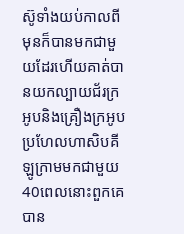ស៊ូទាំងយប់កាលពីមុនក៏បានមកជាមួយដែរហើយគាត់បានយកល្បាយជ័រក្រអូបនិងគ្រឿងក្រអូបប្រហែលហាសិបគីឡូក្រាមមកជាមួយ 40ពេលនោះពួកគេបាន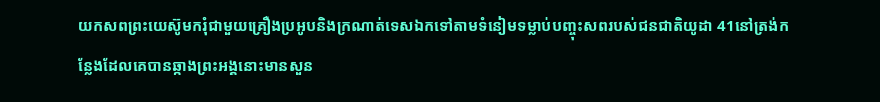យកសពព្រះយេស៊ូមករុំជាមួយគ្រឿងប្រអូបនិងក្រណាត់ទេសឯកទៅតាមទំនៀមទម្លាប់បញ្ចុះសពរបស់ជនជាតិយូដា 41នៅត្រង់កន្លែងដែលគេបានឆ្កាងព្រះអង្គនោះមានសួន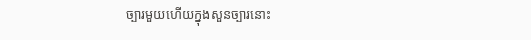ច្បារមួយហើយក្នុងសួនច្បារនោះ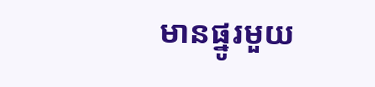មានផ្នូរមួយ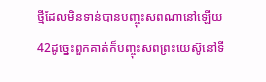ថ្មីដែលមិនទាន់បានបញ្ចុះសពណានៅឡើយ 42ដូច្នេះពួកគាត់ក៏បញ្ចុះសពព្រះយេស៊ូនៅទី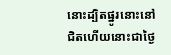នោះដ្បិតផ្នូរនោះនៅជិតហើយនោះជាថ្ងៃ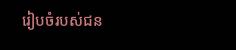រៀបចំរបស់ជន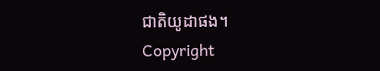ជាតិយូដាផង។
Copyright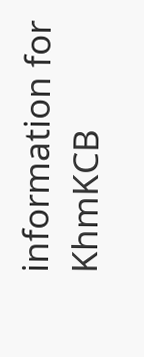information for KhmKCB